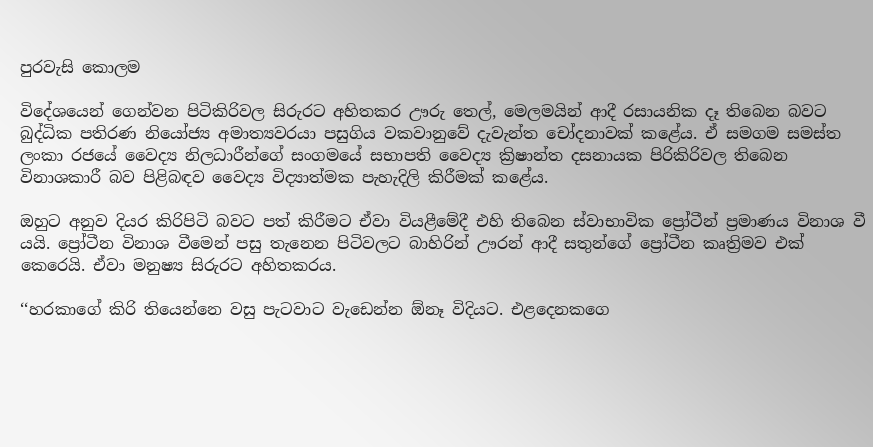පුරවැසි කොලම

විදේශයෙන් ගෙන්වන පිටිකිරිවල සිරුරට අහිතකර ඌරු තෙල්, මෙලමයින් ආදී රසායනික දෑ තිබෙන බවට බුද්ධික පතිරණ නියෝජ්‍ය අමාත්‍යවරයා පසුගිය වකවානුවේ දැවැන්ත චෝදනාවක් කළේය. ඒ සමගම සමස්ත ලංකා රජයේ වෛද්‍ය නිලධාරීන්ගේ සංගමයේ සභාපති වෛද්‍ය ක්‍රිෂාන්ත දසනායක පිරිකිරිවල තිබෙන විනාශකාරී බව පිළිබඳව වෛද්‍ය විද්‍යාත්මක පැහැදිලි කිරීමක් කළේය.

ඔහුට අනුව දියර කිරිපිටි බවට පත් කිරීමට ඒවා වියළීමේදී එහි තිබෙන ස්වාභාවික ප්‍රෝටීන් ප්‍රමාණය විනාශ වී යයි. ප්‍රෝටීන විනාශ වීමෙන් පසු තැනෙන පිටිවලට බාහිරින් ඌරන් ආදී සතුන්ගේ ප්‍රෝටීන කෘත්‍රිමව එක් කෙරෙයි. ඒවා මනුෂ්‍ය සිරුරට අහිතකරය.

‘‘හරකාගේ කිරි තියෙන්නෙ වසු පැටවාට වැඩෙන්න ඕනෑ විදියට. එළදෙනකගෙ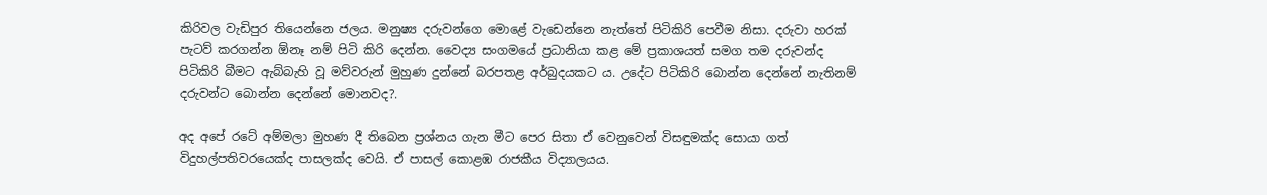කිරිවල වැඩිපුර තියෙන්නෙ ජලය. මනුෂ්‍ය දරුවන්ගෙ මොළේ වැඩෙන්නෙ නැත්තේ පිටිකිරි පෙවීම නිසා. දරුවා හරක් පැටව් කරගන්න ඕනෑ නම් පිටි කිරි දෙන්න. වෛද්‍ය සංගමයේ ප්‍රධානියා කළ මේ ප්‍රකාශයත් සමග තම දරුවන්ද පිටිකිරි බීමට ඇබ්බැහි වූ මව්වරුන් මුහුණ දුන්නේ බරපතළ අර්බුදයකට ය. උදේට පිටිකිරි බොන්න දෙන්නේ නැතිනම් දරුවන්ට බොන්න දෙන්නේ මොනවද?.

අද අපේ රටේ අම්මලා මුහණ දී තිබෙන ප්‍රශ්නය ගැන මීට පෙර සිතා ඒ වෙනුවෙන් විසඳුමක්ද සොයා ගත් විදුහල්පතිවරයෙක්ද පාසලක්ද වෙයි. ඒ පාසල් කොළඹ රාජකීය විද්‍යාලයය.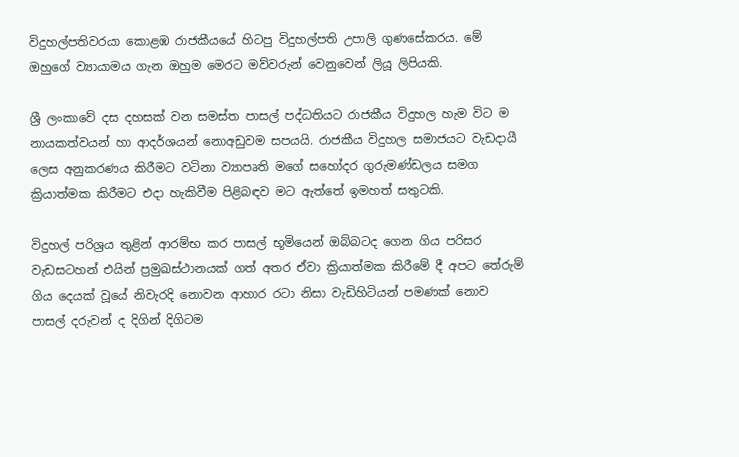විදුහල්පතිවරයා කොළඹ රාජකීයයේ හිටපු විදුහල්පති උපාලි ගුණසේකරය. මේ ඔහුගේ ව්‍යායාමය ගැන ඔහුම මෙරට මව්වරුන් වෙනුවෙන් ලියූ ලිපියකි.

ශ්‍රී ලංකාවේ දස දහසක් වන සමස්ත පාසල් පද්ධතියට රාජකීය විදුහල හැම විට ම නායකත්වයන් හා ආදර්ශයන් නොඅඩුවම සපයයි. රාජකීය විදුහල සමාජයට වැඩදායී ලෙස අනුකරණය කිරීමට වටිනා ව්‍යාපෘති මගේ සහෝදර ගුරුමණ්ඩලය සමග ක්‍රියාත්මක කිරීමට එදා හැකිවීම පිළිබඳව මට ඇත්තේ ඉමහත් සතුටකි.

විදුහල් පරිශ්‍රය තුළින් ආරම්භ කර පාසල් භූමියෙන් ඔබ්බටද ගෙන ගිය පරිසර වැඩසටහන් එයින් ප්‍රමුඛස්ථානයක් ගත් අතර ඒවා ක්‍රියාත්මක කිරීමේ දී අපට තේරුම් ගිය දෙයක් වූයේ නිවැරදි නොවන ආහාර රටා නිසා වැඩිහිටියන් පමණක් නොව පාසල් දරුවන් ද දිගින් දිගිටම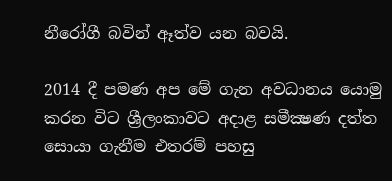නීරෝගී බවින් ඈත්ව යන බවයි.

2014 දී පමණ අප මේ ගැන අවධානය යොමු කරන විට ශ්‍රීලංකාවට අදාළ සමීක්‍ෂණ දත්ත සොයා ගැනීම එතරම් පහසු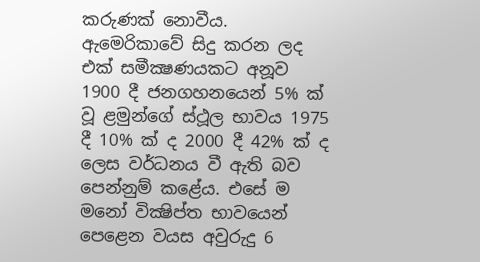කරුණක් නොවීය. ඇමෙරිකාවේ සිදු කරන ලද එක් සමීක්‍ෂණයකට අනූව 1900 දී ජනගහනයෙන් 5% ක් වූ ළමුන්ගේ ස්ථූල භාවය 1975 දී 10% ක් ද 2000 දී 42% ක් ද ලෙස වර්ධනය වී ඇති බව පෙන්නුම් කළේය. එසේ ම මනෝ වික්‍ෂිප්ත භාවයෙන් පෙළෙන වයස අවුරුදු 6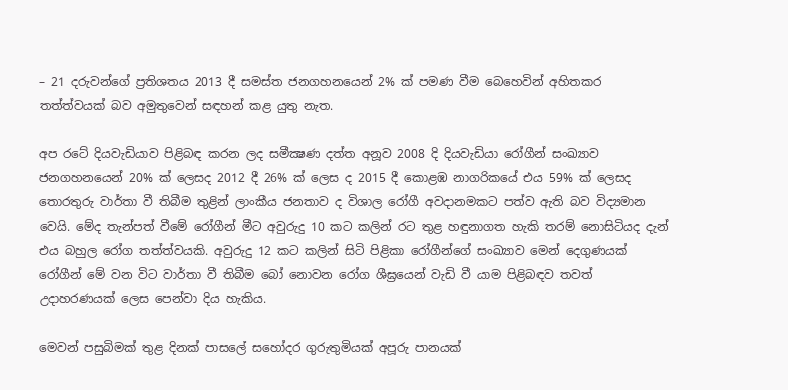– 21 දරුවන්ගේ ප්‍රතිශතය 2013 දී සමස්ත ජනගහනයෙන් 2% ක් පමණ වීම බෙහෙවින් අහිතකර තත්ත්වයක් බව අමුතුවෙන් සඳහන් කළ යුතු නැත.

අප රටේ දියවැඩියාව පිළිබඳ කරන ලද සමීක්‍ෂණ දත්ත අනූව 2008 දි දියවැඩියා රෝගීන් සංඛ්‍යාව ජනගහනයෙන් 20% ක් ලෙසද 2012 දී 26% ක් ලෙස ද 2015 දී කොළඹ නාගරිකයේ එය 59% ක් ලෙසද තොරතුරු වාර්තා වී තිබීම තුළින් ලාංකීය ජනතාව ද විශාල රෝගී අවදානමකට පත්ව ඇති බව විද්‍යමාන වෙයි. මේද තැන්පත් වීමේ රෝගීන් මීට අවුරුදු 10 කට කලින් රට තුළ හඳුනාගත හැකි තරම් නොසිටියද දැන් එය බහුල රෝග තත්ත්වයකි. අවුරුදු 12 කට කලින් සිටි පිළිකා රෝගීන්ගේ සංඛ්‍යාව මෙන් දෙගුණයක් රෝගීන් මේ වන විට වාර්තා වී තිබීම බෝ නොවන රෝග ශීඝ්‍රයෙන් වැඩි වී යාම පිළිබඳව තවත් උදාහරණයක් ලෙස පෙන්වා දිය හැකිය.

මෙවන් පසුබිමක් තුළ දිනක් පාසලේ සහෝදර ගුරුතුමියක් අපූරු පානයක්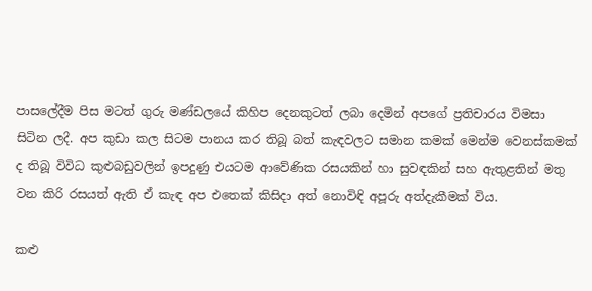පාසලේදීම පිස මටත් ගුරු මණ්ඩලයේ කිහිප දෙනකුටත් ලබා දෙමින් අපගේ ප්‍රතිචාරය විමසා සිටින ලදී. අප කුඩා කල සිටම පානය කර තිබූ බත් කැඳවලට සමාන කමක් මෙන්ම වෙනස්කමක් ද තිබූ විවිධ කුළුබඩුවලින් ඉපදුණු එයටම ආවේණික රසයකින් හා සුවඳකින් සහ ඇතුළතින් මතු වන කිරි රසයත් ඇති ඒ කැඳ අප එතෙක් කිසිදා අත් නොවිඳි අපූරු අත්දැකීමක් විය.

කළු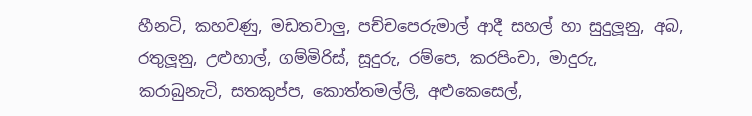හීනටි, කහවණු, මඩතවාලු, පච්චපෙරුමාල් ආදී සහල් හා සුදුලූනු, අබ, රතුලූනු, උළුහාල්, ගම්මිරිස්, සූදුරු, රම්පෙ, කරපිංචා, මාදුරු, කරාබුනැටි, සතකුප්ප, කොත්තමල්ලි, අළුකෙසෙල්,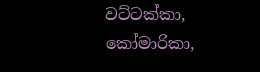වට්ටක්කා, කෝමාරිකා,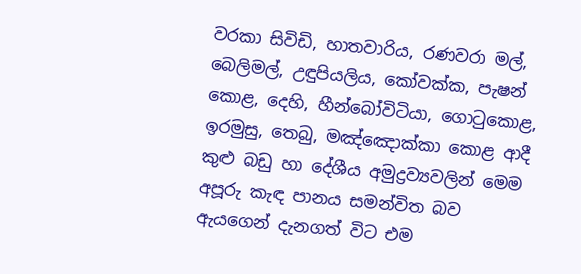වරකා සිවිඩි, හාතවාරිය, රණවරා මල්, බෙලිමල්, උඳුපියලිය, කෝවක්ක, පැෂන් කොළ, දෙහි, හීන්බෝවිටියා, ගොටුකොළ, ඉරමුසු, තෙබු, මඤ්ඤොක්කා කොළ ආදී කුළු බඩු හා දේශීය අමුද්‍රව්‍යවලින් මෙම අපූරු කැඳ පානය සමන්විත බව ඇයගෙන් දැනගත් විට එම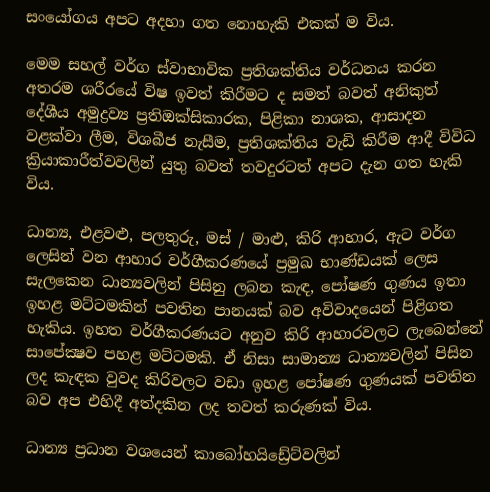සංයෝගය අපට අදහා ගත නොහැකි එකක් ම විය.

මෙම සහල් වර්ග ස්වාභාවික ප්‍රතිශක්තිය වර්ධනය කරන අතරම ශරීරයේ විෂ ඉවත් කිරීමට ද සමත් බවත් අනිකුත් දේශීය අමුද්‍රව්‍ය ප්‍රතිඔක්සිකාරක, පිළිකා නාශක, ආසාදන වළක්වා ලීම, විශබීජ නැසීම, ප්‍රතිශක්තිය වැඩි කිරීම ආදී විවිධ ක්‍රියාකාරීත්වවලින් යුතු බවත් තවදුරටත් අපට දැන ගත හැකි විය.

ධාන්‍ය, එළවළු, පලතුරු, මස් / මාළු, කිරි ආහාර, ඇට වර්ග ලෙසින් වන ආහාර වර්ගීකරණයේ ප්‍රමුඛ භාණ්ඩයක් ලෙස සැලකෙන ධාන්‍යවලින් පිසිනු ලබන කැඳ, පෝෂණ ගුණය ඉතා ඉහළ මට්ටමකින් පවතින පානයක් බව අවිවාදයෙන් පිළිගත හැකිය. ඉහත වර්ගීකරණයට අනුව කිරි ආහාරවලට ලැබෙන්නේ සාපේක්‍ෂව පහළ මට්ටමකි. ඒ නිසා සාමාන්‍ය ධාන්‍යවලින් පිසින ලද කැඳක වුවද කිරිවලට වඩා ඉහළ පෝෂණ ගුණයක් පවතින බව අප එහිදී අත්දකින ලද තවත් කරුණක් විය.

ධාන්‍ය ප්‍රධාන වශයෙන් කාබෝහයිඩ්‍රේට්වලින්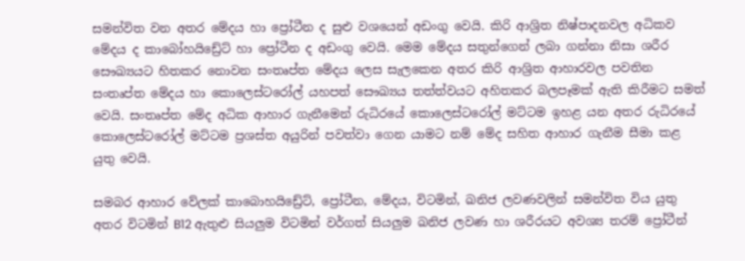සමන්විත වන අතර මේදය හා ප්‍රෝටීන ද සුළු වශයෙන් අඩංගු වෙයි. කිරි ආශ්‍රිත නිෂ්පාදනවල අධිකව මේදය ද කාබෝහයිඩ්‍රේට් හා ප්‍රෝටීන ද අඩංගු වෙයි. මෙම මේදය සතුන්ගෙන් ලබා ගන්නා නිසා ශරීර සෞඛ්‍යයට හිතකර නොවන සංතෘප්ත මේදය ලෙස සැලකෙන අතර කිරි ආශ්‍රිත ආහාරවල පවතින සංතෘප්ත මේදය හා කොලෙස්ටරෝල් යහපත් සෞඛ්‍යය තත්ත්වයට අහිතකර බලපෑමක් ඇති කිරීමට සමත් වෙයි. සංතෘප්ත මේද අධික ආහාර ගැනීමෙන් රුධිරයේ කොලෙස්ටරෝල් මට්ටම ඉහළ යන අතර රුධිරයේ කොලෙස්ටරෝල් මට්ටම ප්‍රශස්ත අයුරින් පවත්වා ගෙන යාමට නම් මේද සහිත ආහාර ගැනීම සීමා කළ යුතු වෙයි.

සමබර ආහාර වේලක් කාබොහයිඩ්‍රේට්, ප්‍රෝටීන, මේදය, විටමින්, ඛනිජ ලවණවලින් සමන්විත විය යුතු අතර විටමින් B12 ඇතුළු සියලුම විටමින් වර්ගත් සියලුම ඛනිජ ලවණ හා ශරීරයට අවශ්‍ය තරම් ප්‍රෝටීන්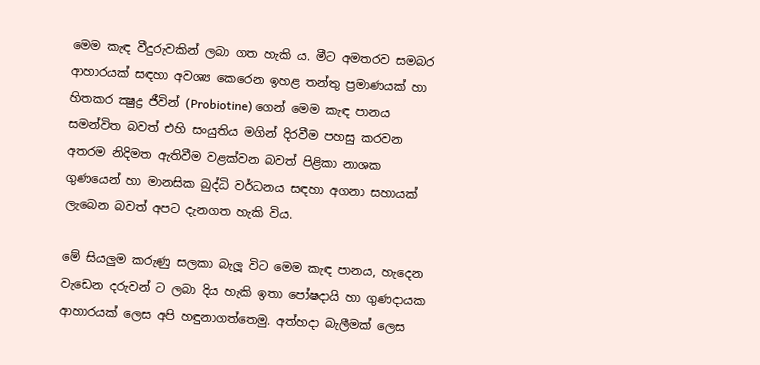මෙම කැඳ වීදුරුවකින් ලබා ගත හැකි ය. මීට අමතරව සමබර ආහාරයක් සඳහා අවශ්‍ය කෙරෙන ඉහළ තන්තු ප්‍රමාණයක් හා හිතකර ක්‍ෂුද්‍ර ජීවින් (Probiotine) ගෙන් මෙම කැඳ පානය සමන්විත බවත් එහි සංයුතිය මගින් දිරවීම පහසු කරවන අතරම නිදිමත ඇතිවීම වළක්වන බවත් පිළිකා නාශක ගුණයෙන් හා මානසික බුද්ධි වර්ධනය සඳහා අගනා සහායක් ලැබෙන බවත් අපට දැනගත හැකි විය.

මේ සියලුම කරුණු සලකා බැලූ විට මෙම කැඳ පානය, හැදෙන වැඩෙන දරුවන් ට ලබා දිය හැකි ඉතා පෝෂදායි හා ගුණදායක ආහාරයක් ලෙස අපි හඳුනාගත්තෙමු. අත්හදා බැලීමක් ලෙස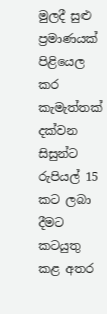මුලදී සුළු ප්‍රමාණයක් පිළියෙල කර කැමැත්තක් දක්වන සිසුන්ට රුපියල් 15 කට ලබා දීමට කටයුතු කළ අතර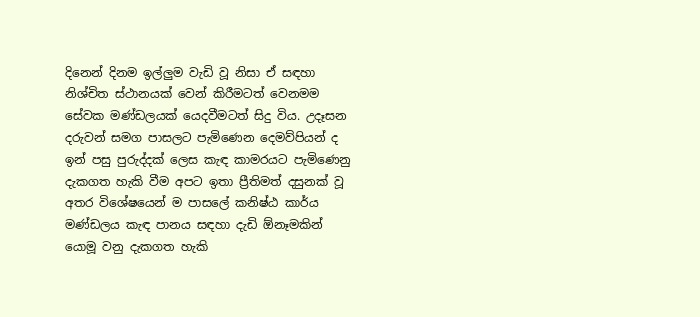දිනෙන් දිනම ඉල්ලුම වැඩි වූ නිසා ඒ සඳහා නිශ්චිත ස්ථානයක් වෙන් කිරීමටත් වෙනමම සේවක මණ්ඩලයක් යෙදවීමටත් සිදු විය. උදෑසන දරුවන් සමග පාසලට පැමිණෙන දෙමව්පියන් ද ඉන් පසු පුරුද්දක් ලෙස කැඳ කාමරයට පැමිණෙනු දැකගත හැකි වීම අපට ඉතා ප්‍රීතිමත් දසුනක් වූ අතර විශේෂයෙන් ම පාසලේ කනිෂ්ඨ කාර්ය මණ්ඩලය කැඳ පානය සඳහා දැඩි ඕනෑමකින් යොමූ වනු දැකගත හැකි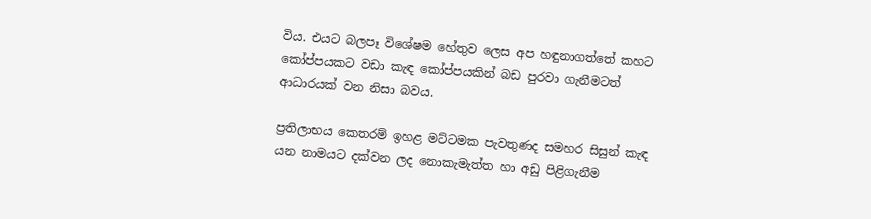විය. එයට බලපෑ විශේෂම හේතුව ලෙස අප හඳුනාගත්තේ කහට කෝප්පයකට වඩා කැඳ කෝප්පයකින් බඩ පුරවා ගැනීමටත් ආධාරයක් වන නිසා බවය.

ප්‍රතිලාභය කෙතරම් ඉහළ මට්ටමක පැවතුණද සමහර සිසුන් කැඳ යන නාමයට දක්වන ලද නොකැමැත්ත හා අඩු පිළිගැනීම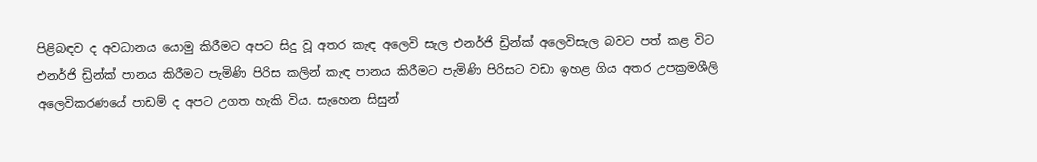පිළිබඳව ද අවධානය යොමු කිරීමට අපට සිදු වූ අතර කැඳ අලෙවි සැල එනර්ජි ඩ්‍රින්ක් අලෙවිසැල බවට පත් කළ විට එනර්ජි ඩ්‍රින්ක් පානය කිරීමට පැමිණි පිරිස කලින් කැඳ පානය කිරීමට පැමිණි පිරිසට වඩා ඉහළ ගිය අතර උපක්‍රමශීලි අලෙවිකරණයේ පාඩම් ද අපට උගත හැකි විය. සැහෙන සිසුන්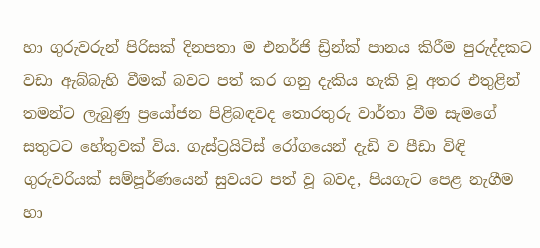හා ගුරුවරුන් පිරිසක් දිනපතා ම එනර්ජි ඩ්‍රින්ක් පානය කිරීම පුරුද්දකට වඩා ඇබ්බැහි වීමක් බවට පත් කර ගනු දැකිය හැකි වූ අතර එතුළින් තමන්ට ලැබුණු ප්‍රයෝජන පිළිබඳවද තොරතුරු වාර්තා වීම සැමගේ සතුටට හේතුවක් විය. ගැස්ට්‍රයිටිස් රෝගයෙන් දැඩි ව පීඩා විඳි ගුරුවරියක් සම්පූර්ණයෙන් සුවයට පත් වූ බවද, පියගැට පෙළ නැගීම හා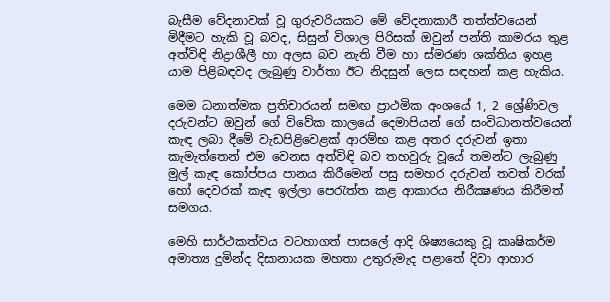බැසීම වේදනාවක් වූ ගුරුවරියකට මේ වේදනාකාරී තත්ත්වයෙන් මිදීමට හැකි වූ බවද, සිසුන් විශාල පිරිසක් ඔවුන් පන්ති කාමරය තුළ අත්විඳි නිද්‍රාශීලී හා අලස බව නැති වීම හා ස්මරණ ශක්තිය ඉහළ යාම පිළිබඳවද ලැබුණු වාර්තා ඊට නිදසුන් ලෙස සඳහන් කළ හැකිය.

මෙම ධනාත්මක ප්‍රතිචාරයන් සමඟ ප්‍රාථමික අංශයේ 1, 2 ශ්‍රේණිවල දරුවන්ට ඔවුන් ගේ විවේක කාලයේ දෙමාපියන් ගේ සංවිධානත්වයෙන් කැඳ ලබා දීමේ වැඩපිළිවෙළක් ආරම්භ කළ අතර දරුවන් ඉතා කැමැත්තෙන් එම වෙනස අත්විඳි බව තහවුරු වූයේ තමන්ට ලැබුණු මුල් කැඳ කෝප්පය පානය කිරීමෙන් පසු සමහර දරුවන් තවත් වරක් හෝ දෙවරක් කැඳ ඉල්ලා පෙරැත්ත කළ ආකාරය නිරීක්‍ෂණය කිරීමත් සමගය.

මෙහි සාර්ථකත්වය වටහාගත් පාසලේ ආදි ශිෂ්‍යයෙකු වූ කෘෂිකර්ම අමාත්‍ය දුමින්ද දිසානායක මහතා උතුරුමැද පළාතේ දිවා ආහාර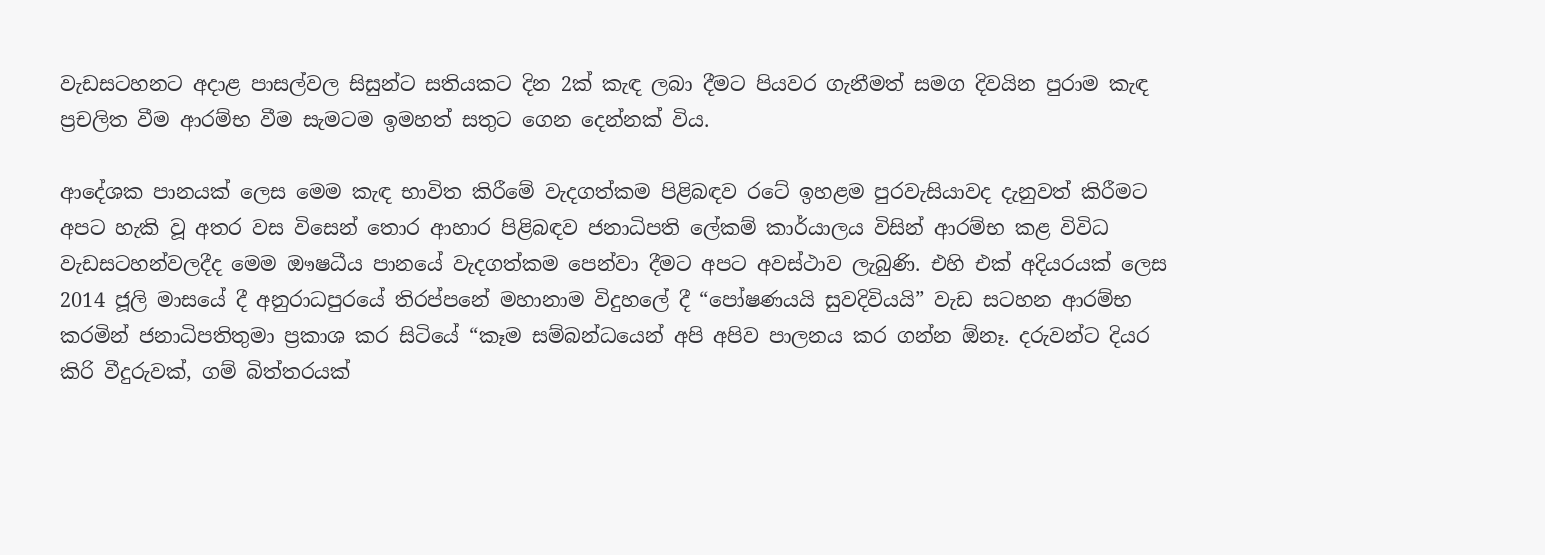වැඩසටහනට අදාළ පාසල්වල සිසුන්ට සතියකට දින 2ක් කැඳ ලබා දීමට පියවර ගැනීමත් සමග දිවයින පුරාම කැඳ ප්‍රචලිත වීම ආරම්භ වීම සැමටම ඉමහත් සතුට ගෙන දෙන්නක් විය.

ආදේශක පානයක් ලෙස මෙම කැඳ භාවිත කිරීමේ වැදගත්කම පිළිබඳව රටේ ඉහළම පුරවැසියාවද දැනුවත් කිරීමට අපට හැකි වූ අතර වස විසෙන් තොර ආහාර පිළිබඳව ජනාධිපති ලේකම් කාර්යාලය විසින් ආරම්භ කළ විවිධ වැඩසටහන්වලදීද මෙම ඖෂධීය පානයේ වැදගත්කම පෙන්වා දීමට අපට අවස්ථාව ලැබුණි. එහි එක් අදියරයක් ලෙස 2014 ජූලි මාසයේ දී අනුරාධපුරයේ තිරප්පනේ මහානාම විදුහලේ දී “පෝෂණයයි සුවදිවියයි” වැඩ සටහන ආරම්භ කරමින් ජනාධිපතිතුමා ප්‍රකාශ කර සිටියේ “කෑම සම්බන්ධයෙන් අපි අපිව පාලනය කර ගන්න ඕනෑ. දරුවන්ට දියර කිරි වීදුරුවක්, ගම් බිත්තරයක්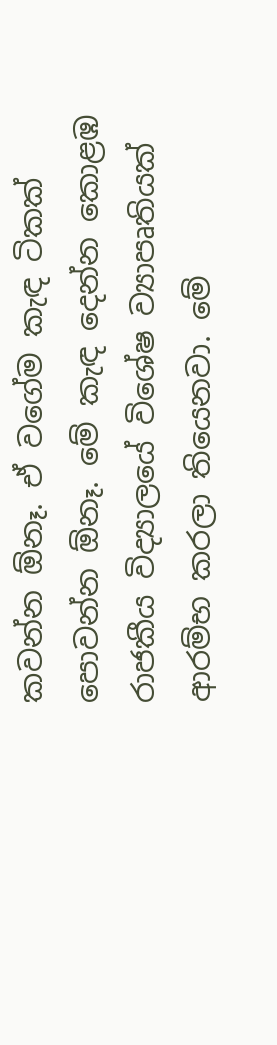කවන්න ඕනෑ. ඒ වගේම කැඳ ටිකක් පොවන්න ඕනෑ. මේ කැඳ දෙන්න කොළඹ රාජකීය විද්‍යාලයේ විශේෂ ව්‍යාපෘතියක් ආරම්භ කරලා තියෙනවා. මේ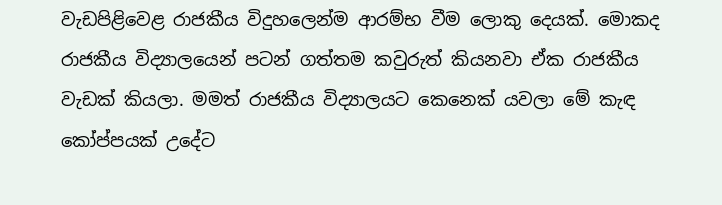වැඩපිළිවෙළ රාජකීය විදුහලෙන්ම ආරම්භ වීම ලොකු දෙයක්. මොකද රාජකීය විද්‍යාලයෙන් පටන් ගත්තම කවුරුත් කියනවා ඒක රාජකීය වැඩක් කියලා. මමත් රාජකීය විද්‍යාලයට කෙනෙක් යවලා මේ කැඳ කෝප්පයක් උදේට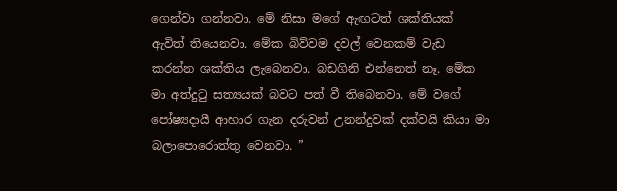ගෙන්වා ගන්නවා. මේ නිසා මගේ ඇඟටත් ශක්තියක් ඇවිත් තියෙනවා. මේක බිව්වම දවල් වෙනකම් වැඩ කරන්න ශක්තිය ලැබෙනවා. බඩගිනි එන්නෙත් නෑ. මේක මා අත්දුටු සත්‍යයක් බවට පත් වී තිබෙනවා. මේ වගේ පෝෂ්‍යදායී ආහාර ගැන දරුවන් උනන්දුවක් දක්වයි කියා මා බලාපොරොත්තු වෙනවා. ”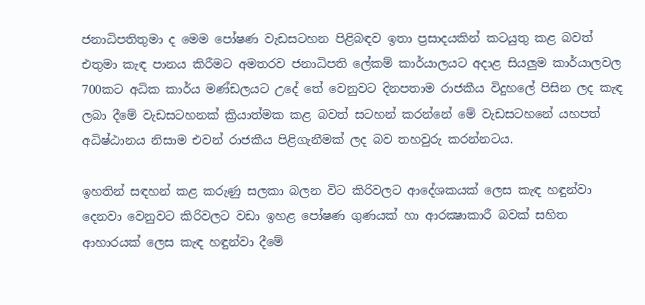ජනාධිපතිතුමා ද මෙම පෝෂණ වැඩසටහන පිළිබඳව ඉතා ප්‍රසාදයකින් කටයුතු කළ බවත් එතුමා කැඳ පානය කිරීමට අමතරව ජනාධිපති ලේකම් කාර්යාලයට අදාළ සියලුම කාර්යාලවල 700කට අධික කාර්ය මණ්ඩලයට උදේ තේ වෙනුවට දිනපතාම රාජකීය විදුහලේ පිසින ලද කැඳ ලබා දීමේ වැඩසටහනක් ක්‍රියාත්මක කළ බවත් සටහන් කරන්නේ මේ වැඩසටහනේ යහපත් අධිෂ්ඨානය නිසාම එවන් රාජකීය පිළිගැනීමක් ලද බව තහවුරු කරන්නටය.

ඉහතින් සඳහන් කළ කරුණු සලකා බලන විට කිරිවලට ආදේශකයක් ලෙස කැඳ හඳුන්වා දෙනවා වෙනුවට කිරිවලට වඩා ඉහළ පෝෂණ ගුණයක් හා ආරක්‍ෂාකාරී බවක් සහිත ආහාරයක් ලෙස කැඳ හඳුන්වා දීමේ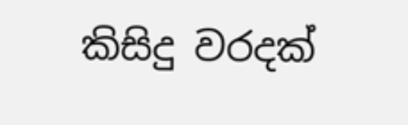කිසිදු වරදක්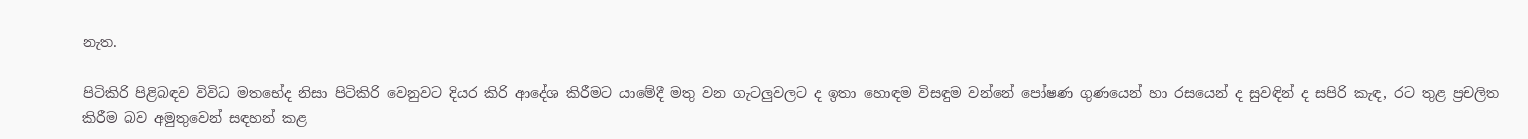නැත.

පිටිකිරි පිළිබඳව විවිධ මතභේද නිසා පිටිකිරි වෙනුවට දියර කිරි ආදේශ කිරීමට යාමේදී මතු වන ගැටලුවලට ද ඉතා හොඳම විසඳුම වන්නේ පෝෂණ ගුණයෙන් හා රසයෙන් ද සුවඳින් ද සපිරි කැඳ, රට තුළ ප්‍රචලිත කිරීම බව අමුතුවෙන් සඳහන් කළ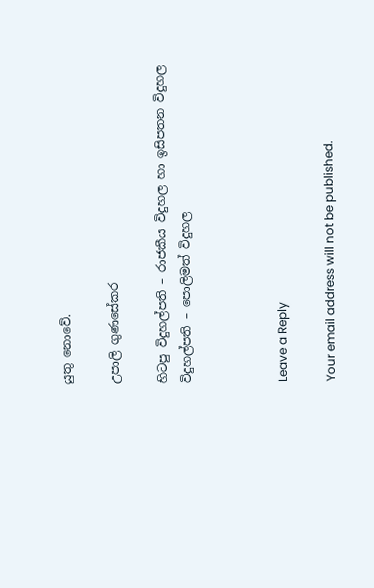යුතු නොවේ.

උපාලි ගුණසේකර

හිටපු විදුහල්පති – රාජකීය විදුහල හා ඉසිපතන විදුහල
විදුහල්පති – පොලිමත් විදුහල



Leave a Reply

Your email address will not be published.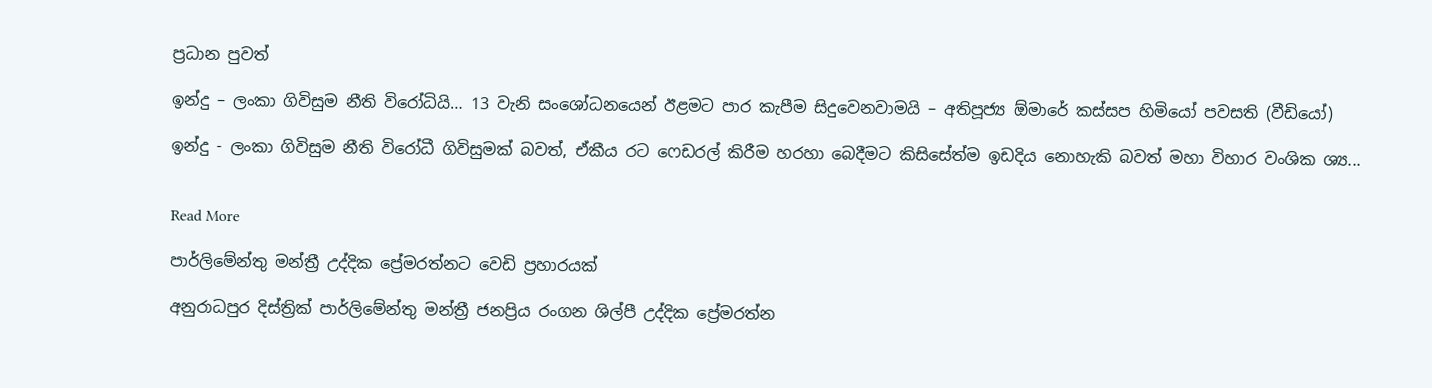ප්‍රධාන පුවත්

ඉන්දු – ලංකා ගිවිසුම නීති විරෝධියි… 13 වැනි සංශෝධනයෙන් ඊළමට පාර කැපීම සිදුවෙනවාමයි – අතිපූජ්‍ය ඕමාරේ කස්සප හිමියෝ පවසති (වීඩියෝ)

ඉන්දු - ලංකා ගිවිසුම නීති විරෝධී ගිවිසුමක් බවත්, ඒකීය රට ෆෙඩරල් කිරීම හරහා බෙදීමට කිසිසේත්ම ඉඩදිය නොහැකි බවත් මහා විහාර වංශික ශ්‍ය...


Read More

පාර්ලිමේන්තු මන්ත්‍රී උද්දික ප්‍රේමරත්නට වෙඩි ප්‍රහාරයක්

අනුරාධපුර දිස්ත්‍රික් පාර්ලිමේන්තු මන්ත්‍රී ජනප්‍රිය රංගන ශිල්පී උද්දික ප්‍රේමරත්න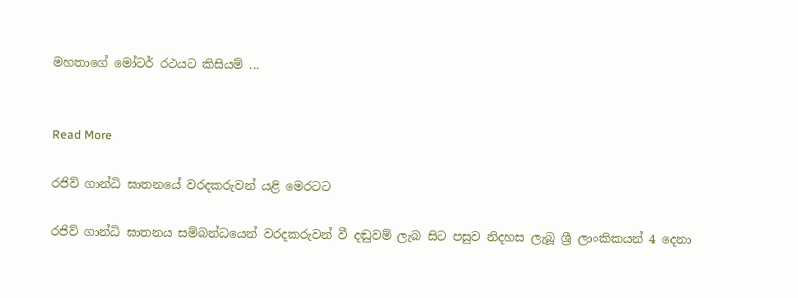මහතාගේ මෝටර් රථයට කිසියම් ...


Read More

රජිව් ගාන්ධි ඝාතනයේ වරදකරුවන් යළි මෙරටට

රජිව් ගාන්ධි ඝාතනය සම්බන්ධයෙන් වරදකරුවන් වී දඬුවම් ලැබ සිට පසුව නිදහස ලැබූ ශ්‍රී ලාංකිකයන් 4 දෙනා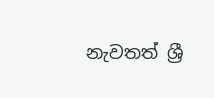නැවතත් ශ්‍රී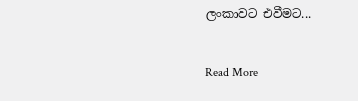ලංකාවට එවීමට...


Read More